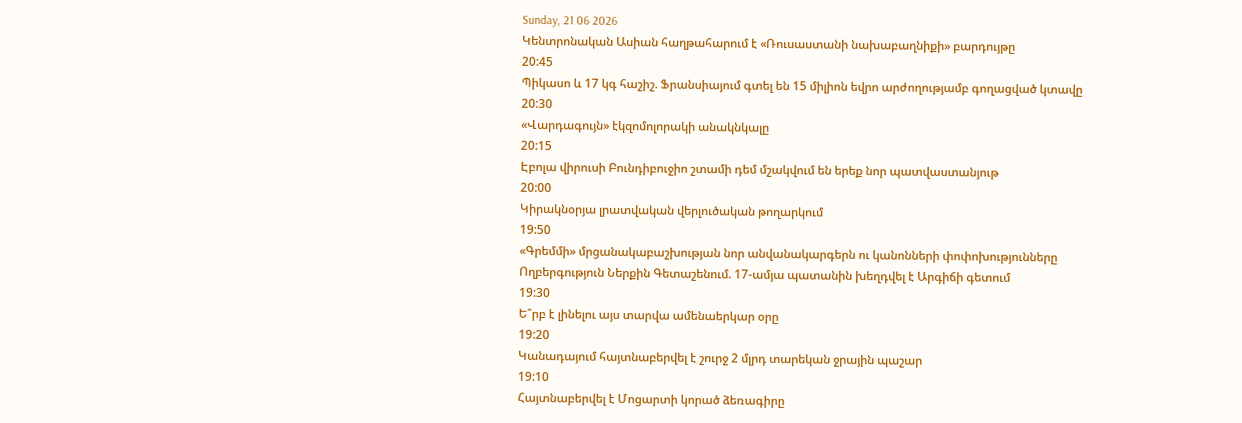Sunday, 21 06 2026
Կենտրոնական Ասիան հաղթահարում է «Ռուսաստանի նախաբաղնիքի» բարդույթը
20:45
Պիկասո և 17 կգ հաշիշ. Ֆրանսիայում գտել են 15 միլիոն եվրո արժողությամբ գողացված կտավը
20:30
«Վարդագույն» էկզոմոլորակի անակնկալը
20:15
Էբոլա վիրուսի Բունդիբուջիո շտամի դեմ մշակվում են երեք նոր պատվաստանյութ
20:00
Կիրակնօրյա լրատվական վերլուծական թողարկում
19:50
«Գրեմմի» մրցանակաբաշխության նոր անվանակարգերն ու կանոնների փոփոխությունները
Ողբերգություն Ներքին Գետաշենում. 17-ամյա պատանին խեղդվել է Արգիճի գետում
19:30
Ե՞րբ է լինելու այս տարվա ամենաերկար օրը
19:20
Կանադայում հայտնաբերվել է շուրջ 2 մլրդ տարեկան ջրային պաշար
19:10
Հայտնաբերվել է Մոցարտի կորած ձեռագիրը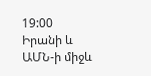19:00
Իրանի և ԱՄՆ-ի միջև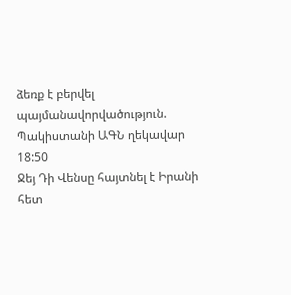ձեռք է բերվել պայմանավորվածություն. Պակիստանի ԱԳՆ ղեկավար
18:50
Ջեյ Դի Վենսը հայտնել է Իրանի հետ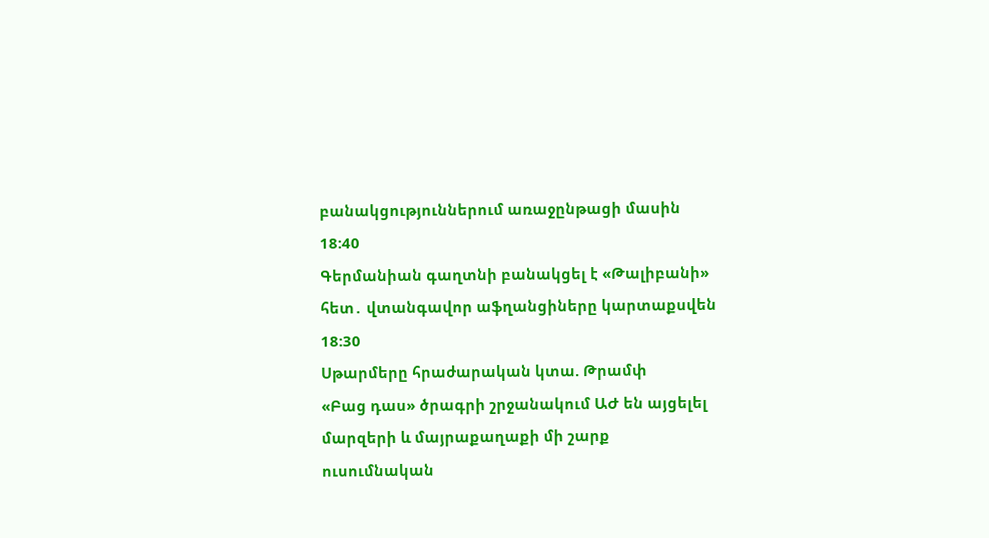բանակցություններում առաջընթացի մասին
18:40
Գերմանիան գաղտնի բանակցել է «Թալիբանի» հետ․ վտանգավոր աֆղանցիները կարտաքսվեն
18:30
Սթարմերը հրաժարական կտա. Թրամփ
«Բաց դաս» ծրագրի շրջանակում ԱԺ են այցելել մարզերի և մայրաքաղաքի մի շարք ուսումնական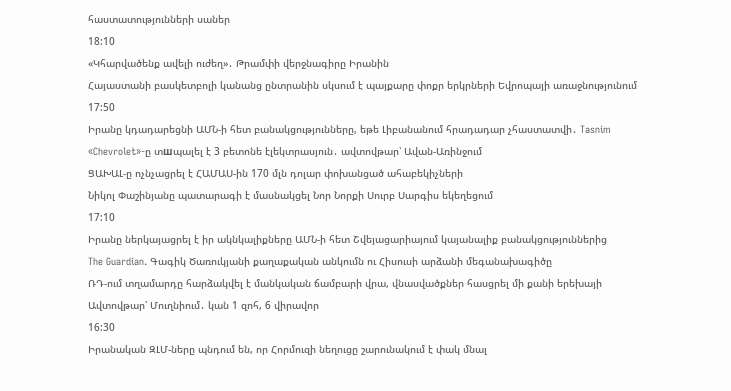հաստատությունների սաներ
18:10
«Կհարվածենք ավելի ուժեղ»․ Թրամփի վերջնագիրը Իրանին
Հայաստանի բասկետբոլի կանանց ընտրանին սկսում է պայքարը փոքր երկրների Եվրոպայի առաջնությունում
17:50
Իրանը կդադարեցնի ԱՄՆ-ի հետ բանակցությունները, եթե Լիբանանում հրադադար չհաստատվի․ Tasnim
«Chevrolet»-ը տшպալել է 3 բետոնե էլեկտրասյուն․ ավտովթար՝ Ավան-Առինջում
ՑԱԽԱԼ-ը ոչնչացրել է ՀԱՄԱՍ-ին 170 մլն դոլար փոխանցած ահաբեկիչների
Նիկոլ Փաշինյանը պատարագի է մասնակցել Նոր Նորքի Սուրբ Սարգիս եկեղեցում
17:10
Իրանը ներկայացրել է իր ակնկալիքները ԱՄՆ-ի հետ Շվեյացարիայում կայանալիք բանակցություններից
The Guardian. Գագիկ Ծառուկյանի քաղաքական անկումն ու Հիսուսի արձանի մեգանախագիծը
ՌԴ-ում տղամարդը հարձակվել է մանկական ճամբարի վրա, վնասվածքներ հասցրել մի քանի երեխայի
Ավտովթար՝ Մուղնիում․ կան 1 զոհ, 6 վիրավոր
16:30
Իրանական ԶԼՄ-ները պնդում են, որ Հորմուզի նեղուցը շարունակում է փակ մնալ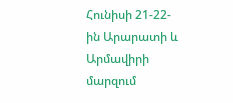Հունիսի 21-22-ին Արարատի և Արմավիրի մարզում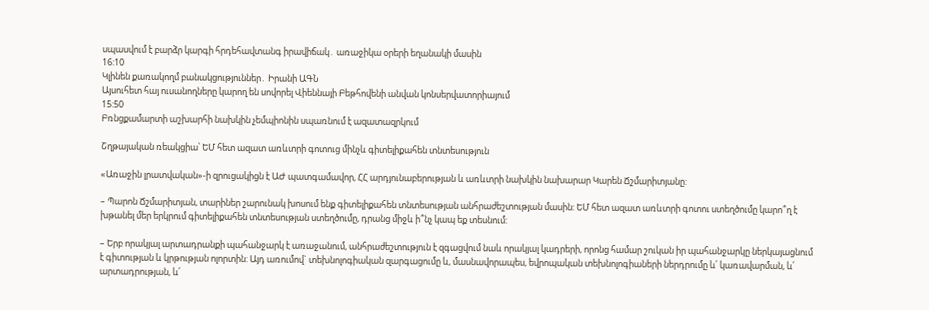սպասվում է բարձր կարգի հրդեհավտանգ իրավիճակ․ առաջիկա օրերի եղանակի մասին
16:10
Կլինեն քառակողմ բանակցություններ․ Իրանի ԱԳՆ
Այսուհետ հայ ուսանողները կարող են սովորել Վիեննայի Բեթհովենի անվան կոնսերվատորիայում
15:50
Բռնցքամարտի աշխարհի նախկին չեմպիոնին սպառնում է ազատազրկում

Շղթայական ռեակցիա՝ ԵՄ հետ ազատ առևտրի գոտուց մինչև գիտելիքահեն տնտեսություն

«Առաջին լրատվական»-ի զրուցակիցն է ԱԺ պատգամավոր, ՀՀ արդյունաբերության և առևտրի նախկին նախարար Կարեն Ճշմարիտյանը:

– Պարոն Ճշմարիտյան, տարիներ շարունակ խոսում ենք գիտելիքահեն տնտեսության անհրաժեշտության մասին: ԵՄ հետ ազատ առևտրի գոտու ստեղծումը կարո՞ղ է խթանել մեր երկրում գիտելիքահեն տնտեսության ստեղծումը, դրանց միջև ի՞նչ կապ եք տեսնում:

– Երբ որակյալ արտադրանքի պահանջարկ է առաջանում, անհրաժեշտություն է զգացվում նաև որակյալ կադրերի, որոնց համար շուկան իր պահանջարկը ներկայացնում է գիտության և կրթության ոլորտին: Այդ առումով` տեխնոլոգիական զարգացումը և, մասնավորապես, եվրոպական տեխնոլոգիաների ներդրումը և՛ կառավարման, և՛ արտադրության, և՛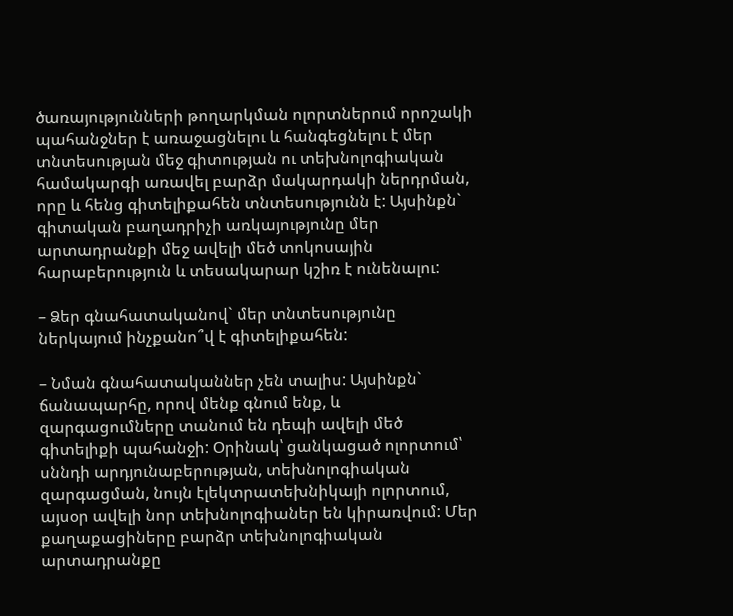ծառայությունների թողարկման ոլորտներում որոշակի պահանջներ է առաջացնելու և հանգեցնելու է մեր տնտեսության մեջ գիտության ու տեխնոլոգիական համակարգի առավել բարձր մակարդակի ներդրման, որը և հենց գիտելիքահեն տնտեսությունն է: Այսինքն` գիտական բաղադրիչի առկայությունը մեր արտադրանքի մեջ ավելի մեծ տոկոսային հարաբերություն և տեսակարար կշիռ է ունենալու:

– Ձեր գնահատականով` մեր տնտեսությունը ներկայում ինչքանո՞վ է գիտելիքահեն:

– Նման գնահատականներ չեն տալիս: Այսինքն` ճանապարհը, որով մենք գնում ենք, և զարգացումները տանում են դեպի ավելի մեծ գիտելիքի պահանջի: Օրինակ՝ ցանկացած ոլորտում՝ սննդի արդյունաբերության, տեխնոլոգիական զարգացման, նույն էլեկտրատեխնիկայի ոլորտում, այսօր ավելի նոր տեխնոլոգիաներ են կիրառվում: Մեր քաղաքացիները բարձր տեխնոլոգիական արտադրանքը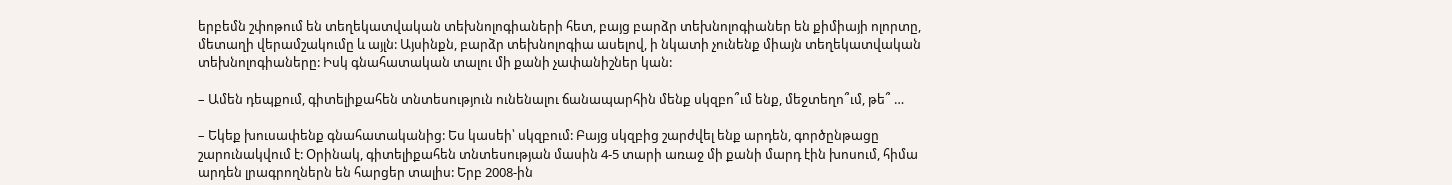երբեմն շփոթում են տեղեկատվական տեխնոլոգիաների հետ, բայց բարձր տեխնոլոգիաներ են քիմիայի ոլորտը, մետաղի վերամշակումը և այլն: Այսինքն, բարձր տեխնոլոգիա ասելով, ի նկատի չունենք միայն տեղեկատվական տեխնոլոգիաները: Իսկ գնահատական տալու մի քանի չափանիշներ կան:

– Ամեն դեպքում, գիտելիքահեն տնտեսություն ունենալու ճանապարհին մենք սկզբո՞ւմ ենք, մեջտեղո՞ւմ, թե՞ …

– Եկեք խուսափենք գնահատականից: Ես կասեի՝ սկզբում: Բայց սկզբից շարժվել ենք արդեն, գործընթացը շարունակվում է: Օրինակ, գիտելիքահեն տնտեսության մասին 4-5 տարի առաջ մի քանի մարդ էին խոսում, հիմա արդեն լրագրողներն են հարցեր տալիս: Երբ 2008-ին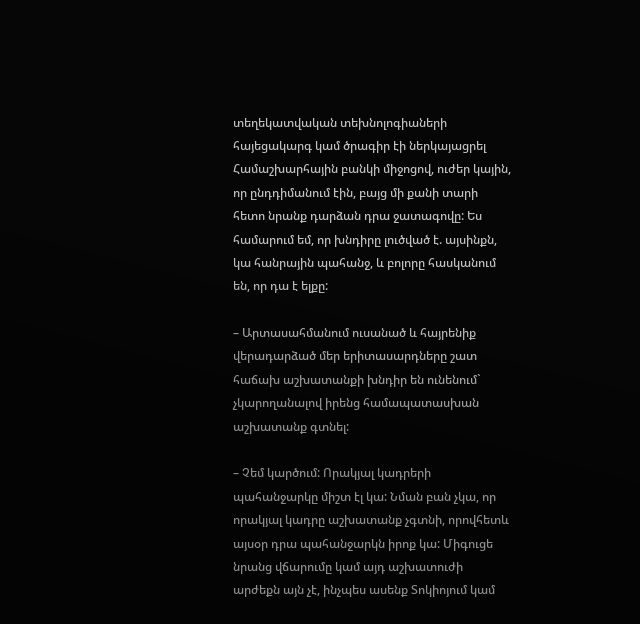տեղեկատվական տեխնոլոգիաների հայեցակարգ կամ ծրագիր էի ներկայացրել Համաշխարհային բանկի միջոցով, ուժեր կային, որ ընդդիմանում էին, բայց մի քանի տարի հետո նրանք դարձան դրա ջատագովը: Ես համարում եմ, որ խնդիրը լուծված է. այսինքն, կա հանրային պահանջ, և բոլորը հասկանում են, որ դա է ելքը:

– Արտասահմանում ուսանած և հայրենիք վերադարձած մեր երիտասարդները շատ հաճախ աշխատանքի խնդիր են ունենում` չկարողանալով իրենց համապատասխան աշխատանք գտնել:

– Չեմ կարծում: Որակյալ կադրերի պահանջարկը միշտ էլ կա: Նման բան չկա, որ որակյալ կադրը աշխատանք չգտնի, որովհետև այսօր դրա պահանջարկն իրոք կա: Միգուցե նրանց վճարումը կամ այդ աշխատուժի արժեքն այն չէ, ինչպես ասենք Տոկիոյում կամ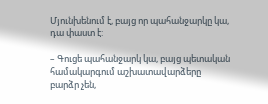Մյունխենում է, բայց որ պահանջարկը կա, դա փաստ է:

– Գուցե պահանջարկ կա, բայց պետական համակարգում աշխատավարձերը բարձր չեն,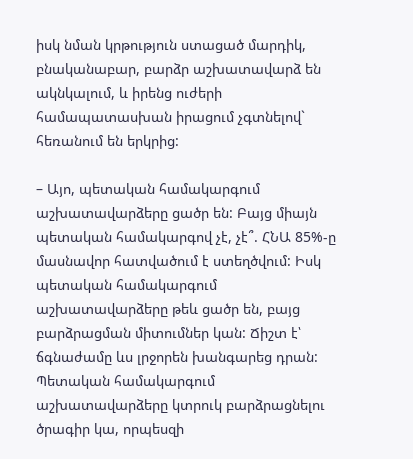իսկ նման կրթություն ստացած մարդիկ, բնականաբար, բարձր աշխատավարձ են ակնկալում, և իրենց ուժերի համապատասխան իրացում չգտնելով` հեռանում են երկրից:

– Այո, պետական համակարգում աշխատավարձերը ցածր են: Բայց միայն պետական համակարգով չէ, չէ՞. ՀՆԱ 85%-ը մասնավոր հատվածում է ստեղծվում: Իսկ պետական համակարգում աշխատավարձերը թեև ցածր են, բայց բարձրացման միտումներ կան: Ճիշտ է՝ ճգնաժամը ևս լրջորեն խանգարեց դրան: Պետական համակարգում աշխատավարձերը կտրուկ բարձրացնելու ծրագիր կա, որպեսզի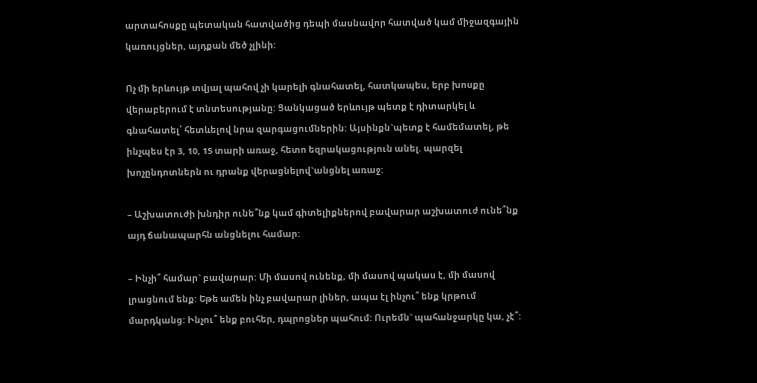արտահոսքը պետական հատվածից դեպի մասնավոր հատված կամ միջազգային կառույցներ, այդքան մեծ չլինի:

Ոչ մի երևույթ տվյալ պահով չի կարելի գնահատել, հատկապես, երբ խոսքը վերաբերում է տնտեսությանը: Ցանկացած երևույթ պետք է դիտարկել և գնահատել՝ հետևելով նրա զարգացումներին: Այսինքն`պետք է համեմատել, թե ինչպես էր 3, 10, 15 տարի առաջ, հետո եզրակացություն անել. պարզել խոչընդոտներն ու դրանք վերացնելով`անցնել առաջ:

– Աշխատուժի խնդիր ունե՞նք կամ գիտելիքներով բավարար աշխատուժ ունե՞նք այդ ճանապարհն անցնելու համար:

– Ինչի՞ համար` բավարար: Մի մասով ունենք, մի մասով պակաս է, մի մասով լրացնում ենք: Եթե ամեն ինչ բավարար լիներ, ապա էլ ինչու՞ ենք կրթում մարդկանց: Ինչու՞ ենք բուհեր, դպրոցներ պահում: Ուրեմն` պահանջարկը կա, չէ՞: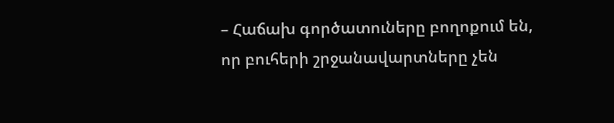– Հաճախ գործատուները բողոքում են, որ բուհերի շրջանավարտները չեն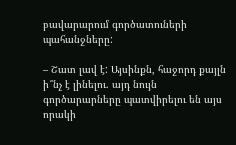բավարարում գործատուների պահանջները:

– Շատ լավ է: Այսինքն, հաջորդ քայլն ի՞նչ է լինելու. այդ նույն գործարարները պատվիրելու են այս որակի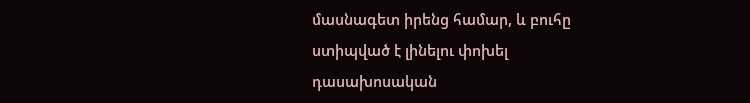մասնագետ իրենց համար, և բուհը ստիպված է լինելու փոխել դասախոսական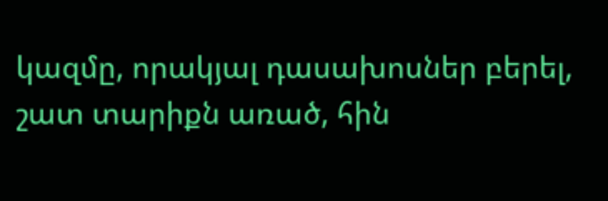կազմը, որակյալ դասախոսներ բերել, շատ տարիքն առած, հին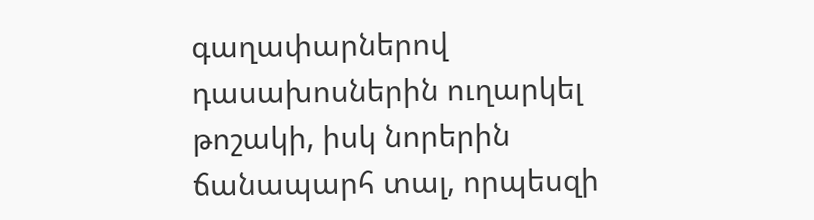գաղափարներով դասախոսներին ուղարկել թոշակի, իսկ նորերին ճանապարհ տալ, որպեսզի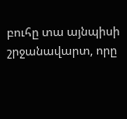բուհը տա այնպիսի շրջանավարտ, որը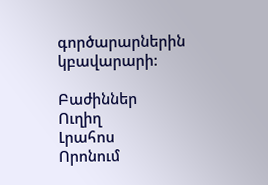գործարարներին կբավարարի:

Բաժիններ
Ուղիղ
Լրահոս
Որոնում